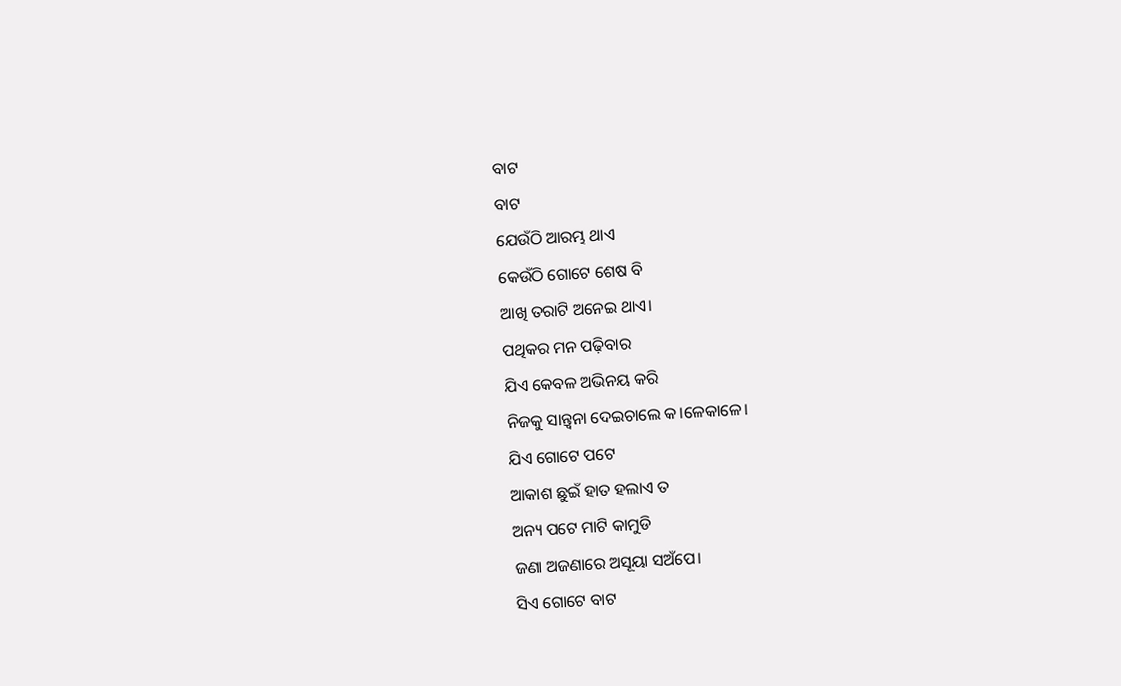ବାଟ
ବାଟ
ଯେଉଁଠି ଆରମ୍ଭ ଥାଏ
କେଉଁଠି ଗୋଟେ ଶେଷ ବି
ଆଖି ତରାଟି ଅନେଇ ଥାଏ।
ପଥିକର ମନ ପଢ଼ିବାର
ଯିଏ କେବଳ ଅଭିନୟ କରି
ନିଜକୁ ସାନ୍ତ୍ୱନା ଦେଇଚାଲେ କ।ଳେକାଳେ।
ଯିଏ ଗୋଟେ ପଟେ
ଆକାଶ ଛୁଇଁ ହାତ ହଲାଏ ତ
ଅନ୍ୟ ପଟେ ମାଟି କାମୁଡି
ଜଣା ଅଜଣାରେ ଅସୂୟା ସଅଁପେ।
ସିଏ ଗୋଟେ ବାଟ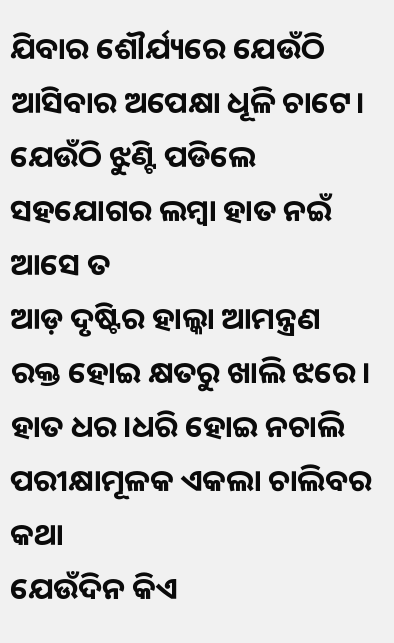ଯିବାର ଶୌର୍ଯ୍ୟରେ ଯେଉଁଠି
ଆସିବାର ଅପେକ୍ଷା ଧୂଳି ଚାଟେ।
ଯେଉଁଠି ଝୁଣ୍ଟି ପଡିଲେ
ସହଯୋଗର ଲମ୍ବା ହାତ ନଇଁ ଆସେ ତ
ଆଡ଼ ଦୃଷ୍ଟିର ହାଲ୍କା ଆମନ୍ତ୍ରଣ
ରକ୍ତ ହୋଇ କ୍ଷତରୁ ଖାଲି ଝରେ।
ହାତ ଧର।ଧରି ହୋଇ ନଚାଲି
ପରୀକ୍ଷାମୂଳକ ଏକଲା ଚାଲିବର କଥା
ଯେଉଁଦିନ କିଏ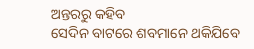ଅନ୍ତରରୁ କହିବ
ସେଦିନ ବାଟରେ ଶବମାନେ ଥକିଯିବେ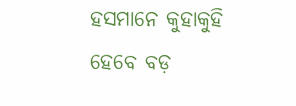ହସମାନେ କୁହାକୁହି ହେବେ ବଡ଼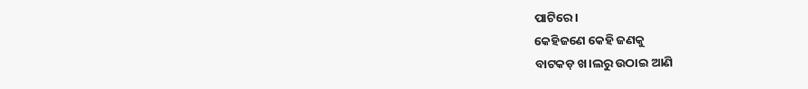ପାଟିରେ।
କେହିଜଣେ କେହି ଜଣକୁ
ବାଟକଡ଼ ଖ।ଲରୁ ଉଠାଇ ଆଣି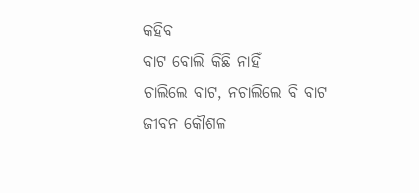କହିବ
ବାଟ ବୋଲି କିଛି ନାହିଁ
ଚାଲିଲେ ବାଟ, ନଚାଲିଲେ ବି ବାଟ
ଜୀବନ କୌଶଳ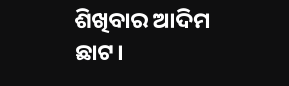ଶିଖିବାର ଆଦିମ ଛାଟ।